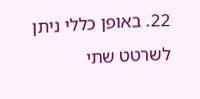22. באופן כללי ניתן לשרטט שתי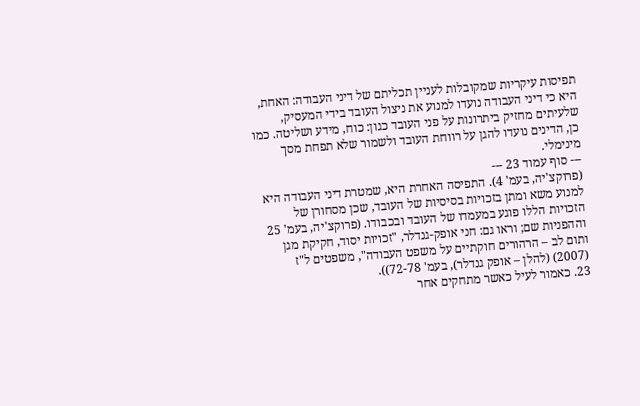תפיסות עיקריות שמקובלות לעניין תכליתם של דיני העבודה: האחת, היא כי דיני העבודה נועדו למנוע את ניצול העובד בידי המעסיק, שלעיתים מחזיק ביתרונות על פני העובד כגון: כוח, מידע ושליטה. כמו כן, הדינים נועדו להגן על רווחת העובד ולשמור שלא תפחת מסך מינימלי.
--- סוף עמוד 23 ---
(פרוקצ'יה, בעמ' 4). התפיסה האחרת היא, שמטרת דיני העבודה היא למנוע משא ומתן בזכויות בסיסיות של העובד, שכן מסחורן של הזכויות הללו פוגע במעמדו של העובד ובכבודו. (פרוקצ'יה, בעמ' 25 וההפניות שם; וראו גם: חני אופק-גנדלר, "זכויות יסוד, חקיקת מגן ותום לב – הרהורים חוקתיים על משפט העבודה", משפטים ל"ז (2007) (להלן – אופק גנדלר), בעמ' 72-78)).
23. כאמור לעיל כאשר מתחקים אחר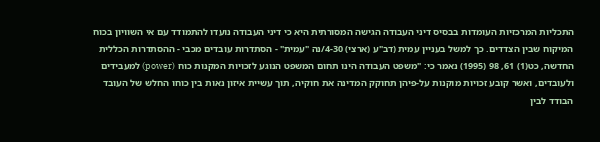התכליות המרכזיות העומדות בבסיס דיני העבודה הגישה המסורתית היא כי דיני העבודה נועדו להתמודד עם אי השוויון בכוח המיקוח שבין הצדדים. כך למשל בעניין עמית (דב"ע (ארצי) 4-30/נה "עמית" - הסתדרות עובדים מכבי - ההסתדרות הכללית החדשה, כט(1) 61, 98 (1995) נאמר כי: "משפט העבודה הינו תחום המשפט הנוגע לזכויות המקנות כוח (power) למעבידים ולעובדים, ואשר קובע זכויות מוקנות על-פיהן תחוקק המדינה את חוקיה, תוך עשיית איזון נאות בין כוחו החלש של העובד הבודד לבין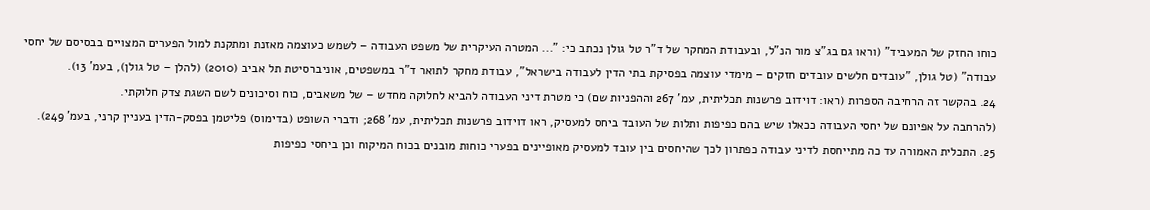כוחו החזק של המעביד" (וראו גם בג"צ מור הנ"ל, ובעבודת המחקר של ד"ר טל גולן נכתב כי: "... המטרה העיקרית של משפט העבודה – לשמש כעוצמה מאזנת ומתקנת למול הפערים המצויים בבסיסם של יחסי עבודה" (טל גולן, "עובדים חלשים עובדים חזקים – מימדי עוצמה בפסיקת בתי הדין לעבודה בישראל", עבודת מחקר לתואר ד"ר במשפטים, אוניברסיטת תל אביב (2010) (להלן – טל גולן), בעמ' 13).
24. בהקשר זה הרחיבה הספרות (ראו: דוידוב פרשנות תכליתית, עמ' 267 וההפניות שם) כי מטרת דיני העבודה להביא לחלוקה מחדש – של משאבים, כוח וסיכונים לשם השגת צדק חלוקתי.
(להרחבה על אפיונם של יחסי העבודה ככאלו שיש בהם כפיפות ותלות של העובד ביחס למעסיק, ראו דוידוב פרשנות תכליתית, עמ' 268; ודברי השופט (בדימוס) פליטמן בפסק-הדין בעניין קרני, בעמ' 249).
25. התכלית האמורה עד כה מתייחסת לדיני עבודה כפתרון לכך שהיחסים בין עובד למעסיק מאופיינים בפערי כוחות מובנים בכוח המיקוח וכן ביחסי כפיפות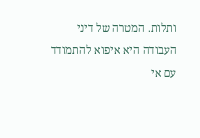ותלות. המטרה של דיני העבודה היא איפוא להתמודד עם אי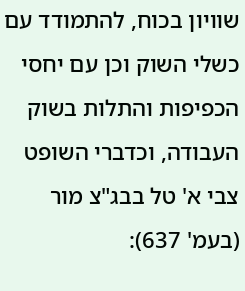שוויון בכוח, להתמודד עם כשלי השוק וכן עם יחסי הכפיפות והתלות בשוק העבודה, וכדברי השופט צבי א' טל בבג"צ מור (בעמ' 637):